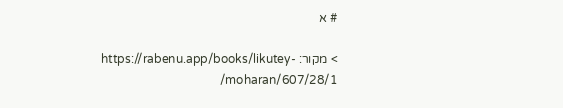# א

> מקור: https://rabenu.app/books/likutey-moharan/607/28/1/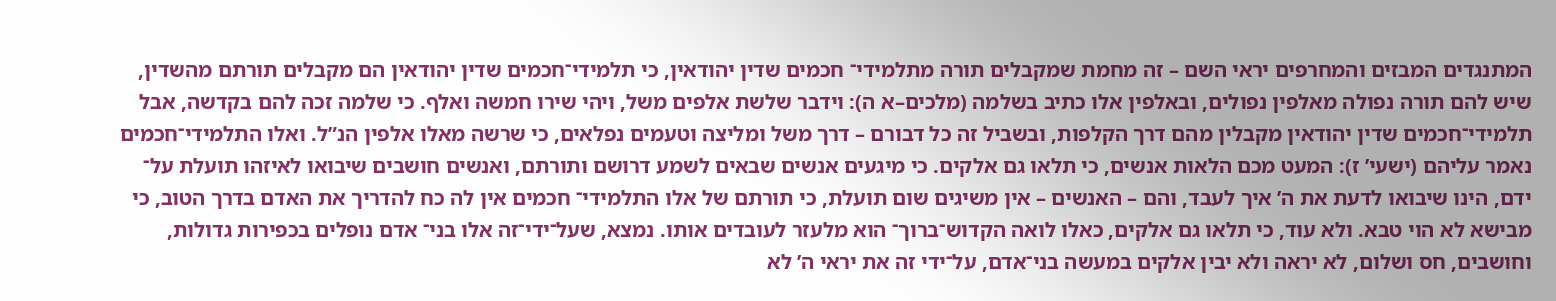המתנגדים המבזים והמחרפים יראי השם – זה מחמת שמקבלים תורה מתלמידי־ חכמים שדין יהודאין, כי תלמידי־חכמים שדין יהודאין הם מקבלים תורתם מהשדין, שיש להם תורה נפולה מאלפין נפולים, ובאלפין אלו כתיב בשלמה (מלכים–א ה): וידבר שלשת אלפים משל, ויהי שירו חמשה ואלף. כי שלמה זכה להם בקדשה, אבל תלמידי־חכמים שדין יהודאין מקבלין מהם דרך הקלפות, ובשביל זה כל דבורם – דרך משל ומליצה וטעמים נפלאים, כי שרשה מאלו אלפין הנ”ל. ואלו התלמידי־חכמים נאמר עליהם (ישעי’ ז): המעט מכם הלאות אנשים, כי תלאו גם אלקים. כי מיגעים אנשים שבאים לשמע דרושם ותורתם, ואנשים חושבים שיבואו לאיזהו תועלת על־ ידם, הינו שיבואו לדעת את ה’ איך לעבד, והם – האנשים – אין משיגים שום תועלת, כי תורתם של אלו התלמידי־ חכמים אין לה כח להדריך את האדם בדרך הטוב, כי מבישא לא הוי טבא. ולא עוד, כי תלאו גם אלקים, כאלו לואה הקדוש־ברוך־ הוא מלעזר לעובדים אותו. נמצא, שעל־ידי־זה אלו בני־ אדם נופלים בכפירות גדולות, וחושבים, חס ושלום, לא יראה ולא יבין אלקים במעשה בני־אדם, על־ידי זה את יראי ה’ לא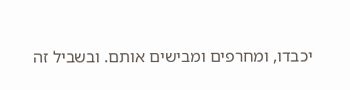יכבדו, ומחרפים ומבישים אותם. ובשביל זה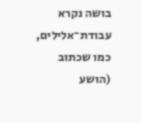בושה נקרא עבודת־אלילים, כמו שכתוב (הושע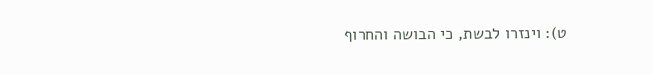ט): וינזרו לבשת, כי הבושה והחרוף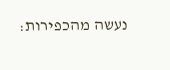נעשה מהכפירות: